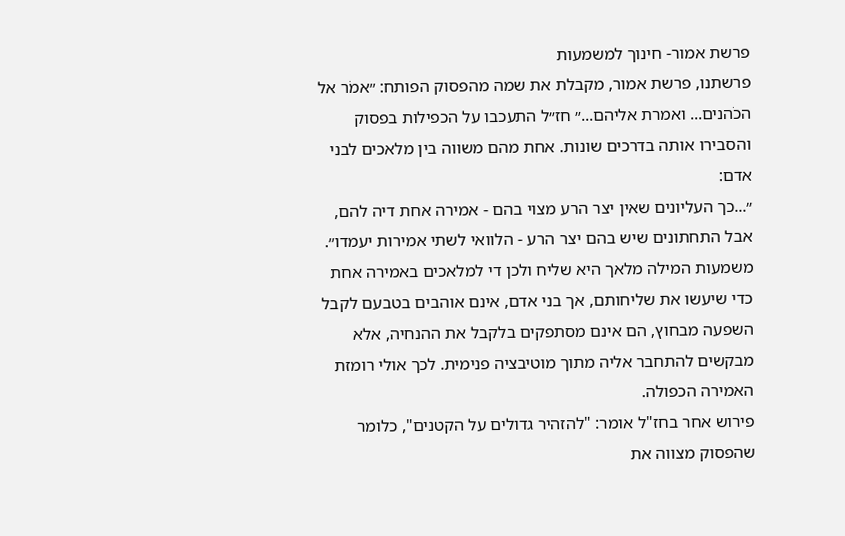פרשת אמור- חינוך למשמעות
פרשתנו, פרשת אמור, מקבלת את שמה מהפסוק הפותח: ״אמֹר אל הכֹהנים... ואמרת אליהם...״ חז״ל התעכבו על הכפילות בפסוק והסבירו אותה בדרכים שונות. אחת מהם משווה בין מלאכים לבני אדם:
״...כך העליונים שאין יצר הרע מצוי בהם - אמירה אחת דיה להם, אבל התחתונים שיש בהם יצר הרע - הלוואי לשתי אמירות יעמדו״.
משמעות המילה מלאך היא שליח ולכן די למלאכים באמירה אחת כדי שיעשו את שליחותם, אך בני אדם, אינם אוהבים בטבעם לקבל השפעה מבחוץ, הם אינם מסתפקים בלקבל את ההנחיה, אלא מבקשים להתחבר אליה מתוך מוטיבציה פנימית. לכך אולי רומזת האמירה הכפולה.
פירוש אחר בחז"ל אומר: "להזהיר גדולים על הקטנים", כלומר שהפסוק מצווה את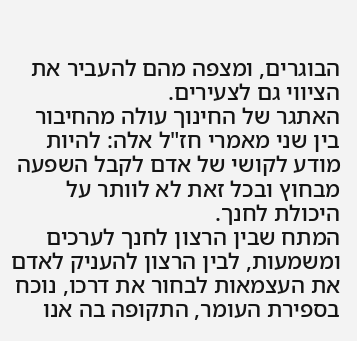הבוגרים, ומצפה מהם להעביר את הציווי גם לצעירים.
האתגר של החינוך עולה מהחיבור בין שני מאמרי חז"ל אלה: להיות מודע לקושי של אדם לקבל השפעה מבחוץ ובכל זאת לא לוותר על היכולת לחנך.
המתח שבין הרצון לחנך לערכים ומשמעות, לבין הרצון להעניק לאדם את העצמאות לבחור את דרכו, נוכח בספירת העומר, התקופה בה אנו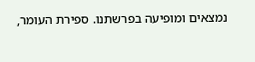נמצאים ומופיעה בפרשתנו. ספירת העומר,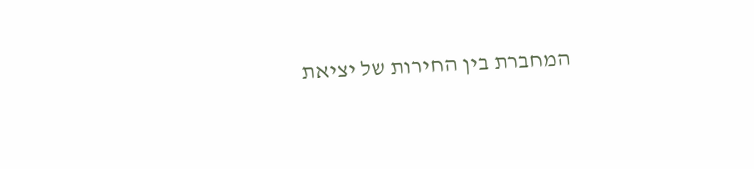המחברת בין החירות של יציאת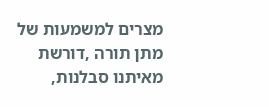מצרים למשמעות של מתן תורה ,דורשת מאיתנו סבלנות,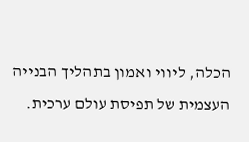הכלה, ליווי ואמון בתהליך הבנייה העצמית של תפיסת עולם ערכית.